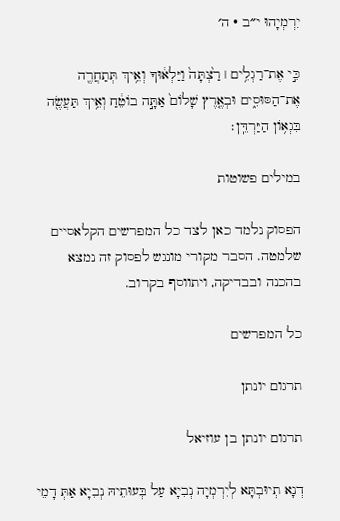יִרְמְיָהוּ י״ב · ה׳

כִּ֣י אֶת־רַגְלִ֥ים ׀ רַ֙צְתָּה֙ וַיַּלְא֔וּךָ וְאֵ֥יךְ תְּתַחֲרֶ֖ה אֶת־הַסּוּסִ֑ים וּבְאֶ֤רֶץ שָׁלוֹם֙ אַתָּ֣ה בוֹטֵ֔חַ וְאֵ֥יךְ תַּעֲשֶׂ֖ה בִּגְא֥וֹן הַיַּרְדֵּֽן׃

במילים פשוטות

הפסוק נלמד כאן לצד כל המפרשים הקלאסיים שלמטה. הסבר מקורי מונגש לפסוק זה נמצא בהכנה ובבדיקה, ויתווסף בקרוב.

כל המפרשים

תרגום יונתן

תרגום יונתן בן עוזיאל

דְנָא תְיוּבְתָּא לְיִרְמְיָה נְבִיָא עַל בְּעוּתֵיהּ נְבִיָא אַתְּ דָמֵי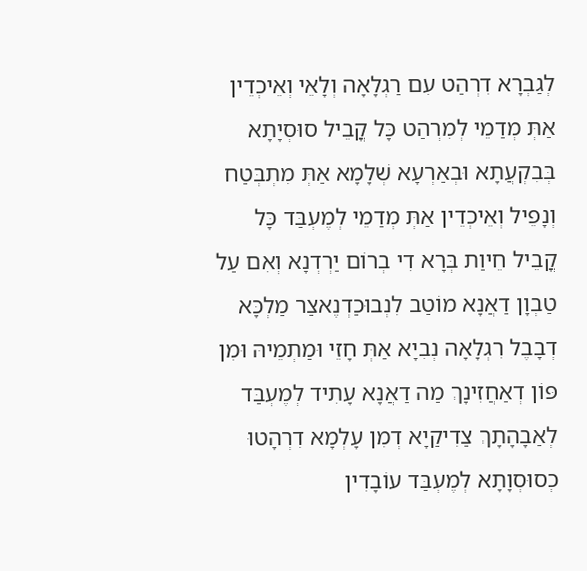לְגַבְרָא דִרְהַט עִם רַגְלָאָה וְלָאֵי וְאֵיכְדֵין אַתְּ מְדַמֵי לְמִרְהַט כָּל קֳבֵיל סוּסְיָתָא בְּבִקְעֲתָא וּבְאַרְעָא שְׁלָמָא אַתְּ מִתְבְּטַח וְנָפֵיל וְאֵיכְדֵין אַתְּ מְדַמֵי לְמֶעְבַּד כָּל קֳבֵיל חֵיוַת בְּרָא דִי בְרוֹם יַרְדְנָא וְאִם עַל טַבְוָן דַאֲנָא מוֹטַב לִנְבוּכַדְנֶאצַר מַלְכָּא דְבָבֶל רִגְלָאָה נְבִיָא אַתְּ חָזֵי וּמַתְמֵיהּ וּמִן פּוֹן דְאַחֲזִינָךְ מַה דַאֲנָא עָתִיד לְמֶעְבַּד לְאַבָהָתָךְ צַדִיקַיָא דְמִן עָלְמָא דִרְהָטוּ כְסוּסְוָתָא לְמֶעְבַּד עוֹבָדִין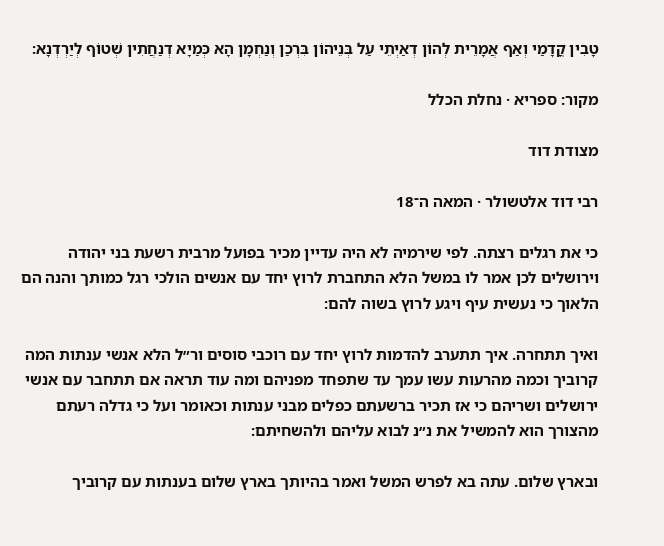טָבִין קֳדָמַי וְאַף אֲמָרֵית לְהוֹן דְאַיְתֵי עַל בְּנֵיהוֹן בִּרְכַן וְנַחְמָן הָא כְּמַיָא דְנַחֲתִין שְׁטוֹף לְיַרְדְנָא:

מקור: ספריא · נחלת הכלל

מצודת דוד

רבי דוד אלטשולר · המאה ה־18

כי את רגלים רצתה. לפי שירמיה לא היה עדיין מכיר בפועל מרבית רשעת בני יהודה וירושלים לכן אמר לו במשל הלא התחברת לרוץ יחד עם אנשים הולכי רגל כמותך והנה הם הלאוך כי נעשית עיף ויגע לרוץ בשוה להם:

ואיך תתחרה. איך תתערב להדמות לרוץ יחד עם רוכבי סוסים ור״ל הלא אנשי ענתות המה קרוביך וכמה מהרעות עשו עמך עד שתפחד מפניהם ומה עוד תראה אם תתחבר עם אנשי ירושלים ושריהם כי אז תכיר ברשעתם כפלים מבני ענתות וכאומר ועל כי גדלה רעתם מהצורך הוא להמשיל את נ״נ לבוא עליהם ולהשחיתם:

ובארץ שלום. עתה בא לפרש המשל ואמר בהיותך בארץ שלום בענתות עם קרוביך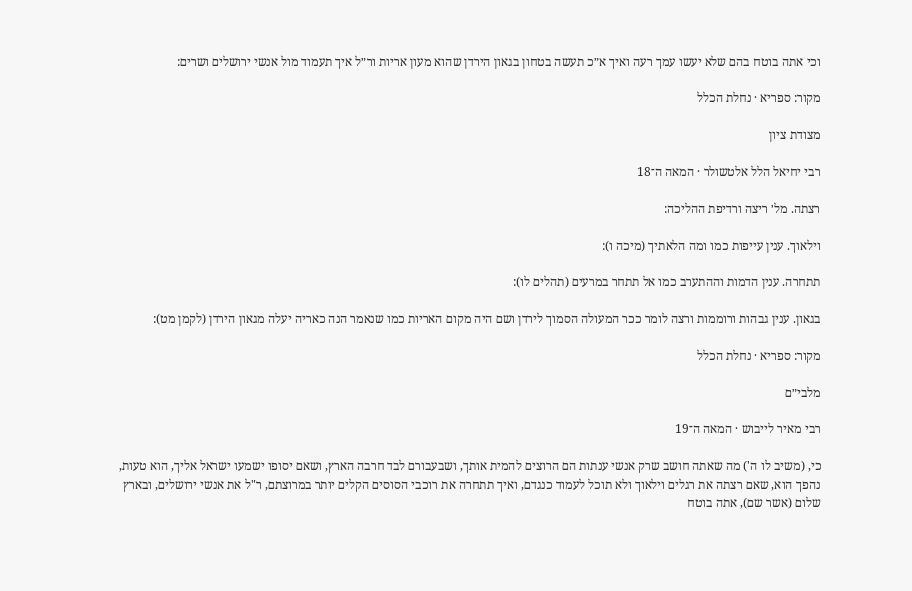וכי אתה בוטח בהם שלא יעשו עמך רעה ואיך א״כ תעשה בטחון בגאון הירדן שהוא מעון אריות ור״ל איך תעמוד מול אנשי ירושלים ושרים:

מקור: ספריא · נחלת הכלל

מצודת ציון

רבי יחיאל הלל אלטשולר · המאה ה־18

רצתה. מל׳ ריצה ורדיפת ההליכה:

וילאוך. ענין עייפות כמו ומה הלאתיך (מיכה ו):

תתחרה. ענין הדמות וההתערב כמו אל תתחר במרעים (תהלים לו):

בגאון. ענין גבהות ורוממות ורצה לומר ככר המעולה הסמוך לירדן ושם היה מקום האריות כמו שנאמר הנה כאריה יעלה מגאון הירדן (לקמן מט):

מקור: ספריא · נחלת הכלל

מלבי״ם

רבי מאיר לייבוש · המאה ה־19

כי, (משיב לו ה') מה שאתה חושב שרק אנשי ענתות הם הרוצים להמית אותך, ושבעבורם לבד חרבה הארץ, ושאם יסופו ישמעו ישראל אליך, הוא טעות, נהפך הוא, שאם רצתה את רגלים וילאוך ולא תוכל לעמוד כנגדם, ואיך תתחרה את רוכבי הסוסים הקלים יותר במרוצתם, ר"ל את אנשי ירושלים, ובארץ שלום (אשר שם), אתה בוטח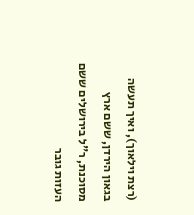(רצת וילאוך), ואיך תעשה בגאון הירדן, ששם ארץ מסוכנת, ר"ל בירושלים ששם העזות גובר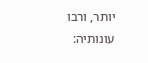יותר, ורבו עונותיה: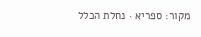מקור: ספריא · נחלת הכלל